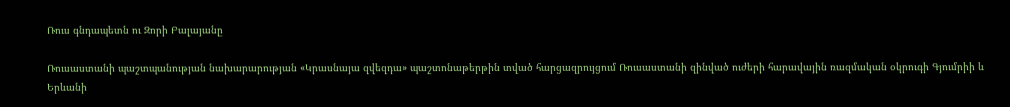Ռուս գնդապետն ու Զորի Բալայանը

Ռուսաստանի պաշտպանության նախարարության «Կրասնայա զվեզդա» պաշտոնաթերթին տված հարցազրույցում Ռուսաստանի զինված ուժերի հարավային ռազմական օկրուգի Գյումրիի և Երևանի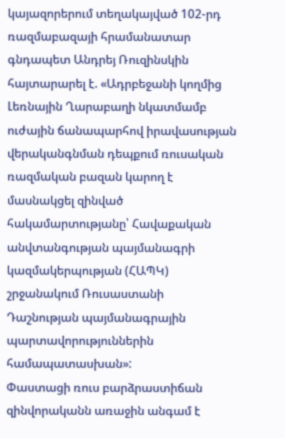կայազորերում տեղակայված 102-րդ ռազմաբազայի հրամանատար գնդապետ Անդրեյ Ռուզինսկին հայտարարել է. «Ադրբեջանի կողմից Լեռնային Ղարաբաղի նկատմամբ ուժային ճանապարհով իրավասության վերականգնման դեպքում ռուսական ռազմական բազան կարող է մասնակցել զինված հակամարտությանը՝ Հավաքական անվտանգության պայմանագրի կազմակերպության (ՀԱՊԿ) շրջանակում Ռուսաստանի Դաշնության պայմանագրային պարտավորություններին համապատասխան»:
Փաստացի ռուս բարձրաստիճան զինվորականն առաջին անգամ է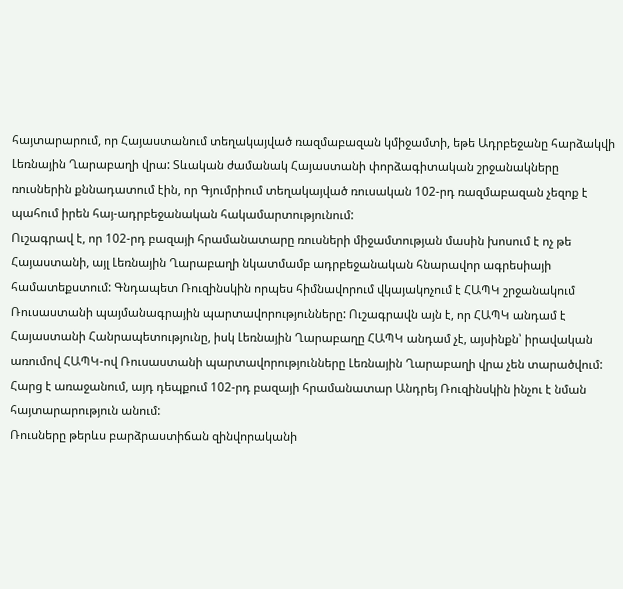հայտարարում, որ Հայաստանում տեղակայված ռազմաբազան կմիջամտի, եթե Ադրբեջանը հարձակվի Լեռնային Ղարաբաղի վրա: Տևական ժամանակ Հայաստանի փորձագիտական շրջանակները ռուսներին քննադատում էին, որ Գյումրիում տեղակայված ռուսական 102-րդ ռազմաբազան չեզոք է պահում իրեն հայ-ադրբեջանական հակամարտությունում:
Ուշագրավ է, որ 102-րդ բազայի հրամանատարը ռուսների միջամտության մասին խոսում է ոչ թե Հայաստանի, այլ Լեռնային Ղարաբաղի նկատմամբ ադրբեջանական հնարավոր ագրեսիայի համատեքստում: Գնդապետ Ռուզինսկին որպես հիմնավորում վկայակոչում է ՀԱՊԿ շրջանակում Ռուսաստանի պայմանագրային պարտավորությունները: Ուշագրավն այն է, որ ՀԱՊԿ անդամ է Հայաստանի Հանրապետությունը, իսկ Լեռնային Ղարաբաղը ՀԱՊԿ անդամ չէ, այսինքն՝ իրավական առումով ՀԱՊԿ-ով Ռուսաստանի պարտավորությունները Լեռնային Ղարաբաղի վրա չեն տարածվում:
Հարց է առաջանում, այդ դեպքում 102-րդ բազայի հրամանատար Անդրեյ Ռուզինսկին ինչու է նման հայտարարություն անում:
Ռուսները թերևս բարձրաստիճան զինվորականի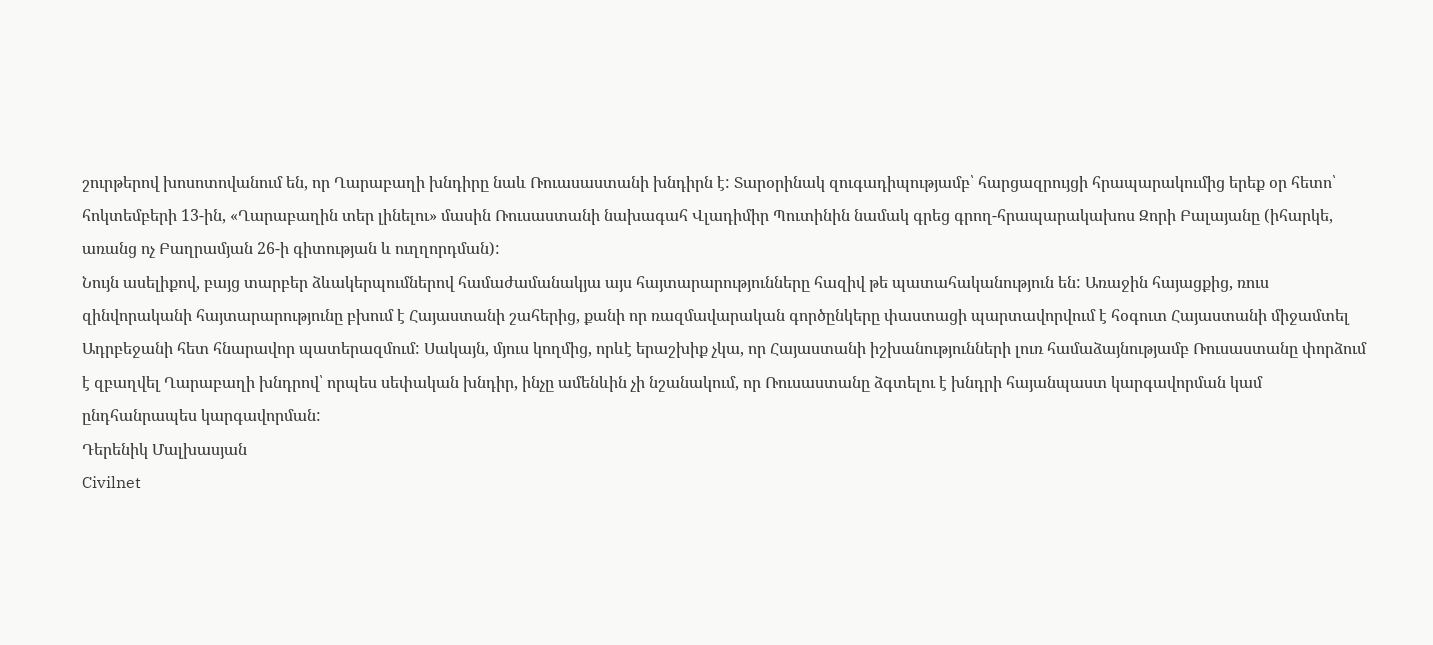շուրթերով խոսոտովանում են, որ Ղարաբաղի խնդիրը նաև Ռուասաստանի խնդիրն է: Տարօրինակ զուգադիպությամբ՝ հարցազրույցի հրապարակումից երեք օր հետո՝ հոկտեմբերի 13-ին, «Ղարաբաղին տեր լինելու» մասին Ռուսաստանի նախագահ Վլադիմիր Պուտինին նամակ գրեց գրող-հրապարակախոս Զորի Բալայանը (իհարկե, առանց ոչ Բաղրամյան 26-ի գիտության և ուղղորդման):
Նույն ասելիքով, բայց տարբեր ձևակերպումներով համաժամանակյա այս հայտարարությունները հազիվ թե պատահականություն են: Առաջին հայացքից, ռուս զինվորականի հայտարարությունը բխում է Հայաստանի շահերից, քանի որ ռազմավարական գործընկերը փաստացի պարտավորվում է հօգուտ Հայաստանի միջամտել Ադրբեջանի հետ հնարավոր պատերազմում: Սակայն, մյուս կողմից, որևէ երաշխիք չկա, որ Հայաստանի իշխանությունների լուռ համաձայնությամբ Ռուսաստանը փորձում է զբաղվել Ղարաբաղի խնդրով՝ որպես սեփական խնդիր, ինչը ամենևին չի նշանակում, որ Ռուսաստանը ձգտելու է խնդրի հայանպաստ կարգավորման կամ ընդհանրապես կարգավորման:
Դերենիկ Մալխասյան
Civilnet